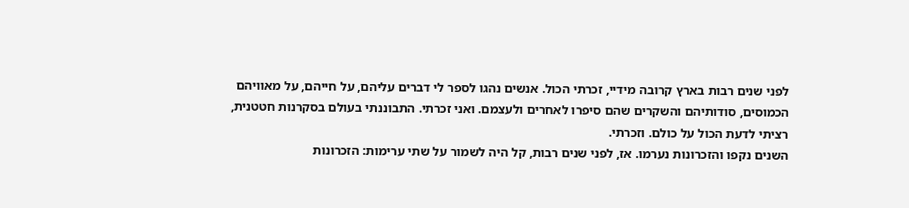לפני שנים רבות בארץ קרובה מידיי, זכרתי הכול. אנשים נהגו לספר לי דברים עליהם, על חייהם, על מאוויהם הכמוסים, סודותיהם והשקרים שהם סיפרו לאחרים ולעצמם. ואני זכרתי. התבוננתי בעולם בסקרנות חטטנית, רציתי לדעת הכול על כולם. וזכרתי.
השנים נקפו והזכרונות נערמו. אז, לפני שנים רבות, קל היה לשמור על שתי ערימות: הזכרונות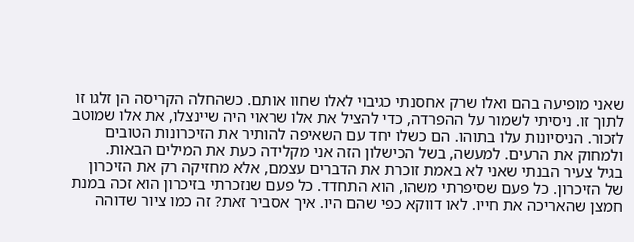שאני מופיעה בהם ואלו שרק אחסנתי כגיבוי לאלו שחוו אותם. כשהחלה הקריסה הן זלגו זו לתוך זו. ניסיתי לשמור על ההפרדה, כדי להציל את אלו שראוי היה שיינצלו, את אלו שמוטב לזכור. הניסיונות עלו בתוהו. הם כשלו יחד עם השאיפה להותיר את הזיכרונות הטובים ולמחוק את הרעים. למעשה, בשל הכישלון הזה אני מקלידה כעת את המילים הבאות.
בגיל צעיר הבנתי שאני לא באמת זוכרת את הדברים עצמם, אלא מחזיקה רק את הזיכרון של הזיכרון. כל פעם שסיפרתי משהו, הוא התחדד. כל פעם שנזכרתי בזיכרון הוא זכה במנת חמצן שהאריכה את חייו. לאו דווקא כפי שהם היו. איך אסביר זאת? זה כמו ציור שדוהה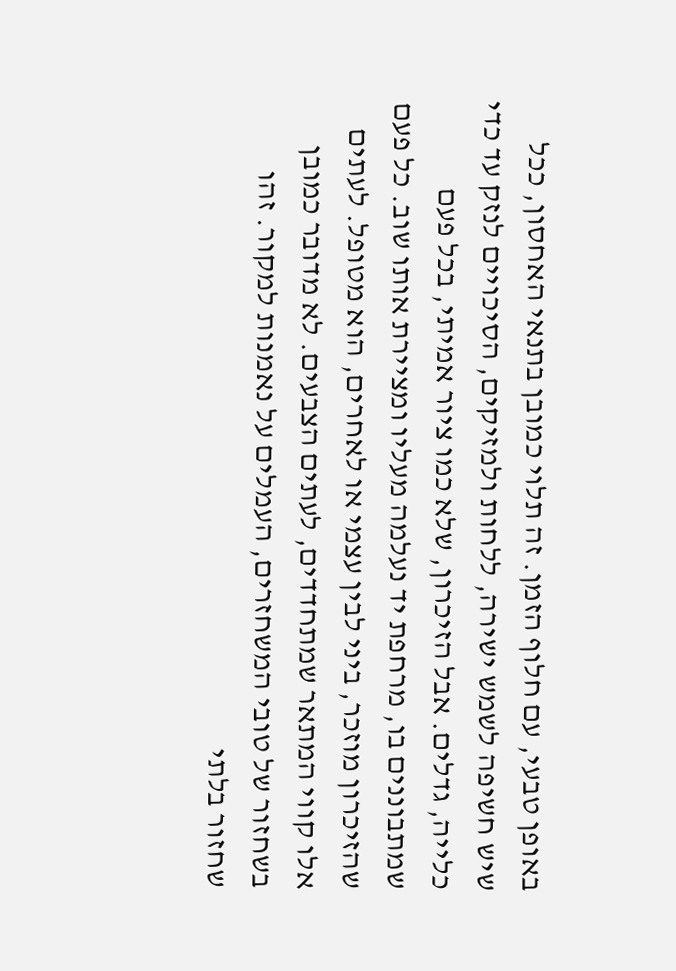באופן טבעי, עם חלוף הזמן. זה תלוי כמובן בתנאי האחסון, ככל שיש חשיפה לשמש ישירה, ללחות ולמזיקים, הסיכויים לנזק עד כדי כלייה, גדלים. אבל הזיכרון, שלא כמו ציור אמיתי, בכל פעם שמתבוננים בו, מרחפת יד נעלמה מעליו ומציירת אותו שוב. כל פעם שהזיכרון מוזכר, ביני לבין עצמי או לאחרים, הוא מטופל. לעתים אלו קווי המתאר שמתחדדים, לעתים הצבעים. לא מדובר כמובן בשחזור של טובי המשחזרים, העמלים על נאמנות למקור. זהו שחזור בלתי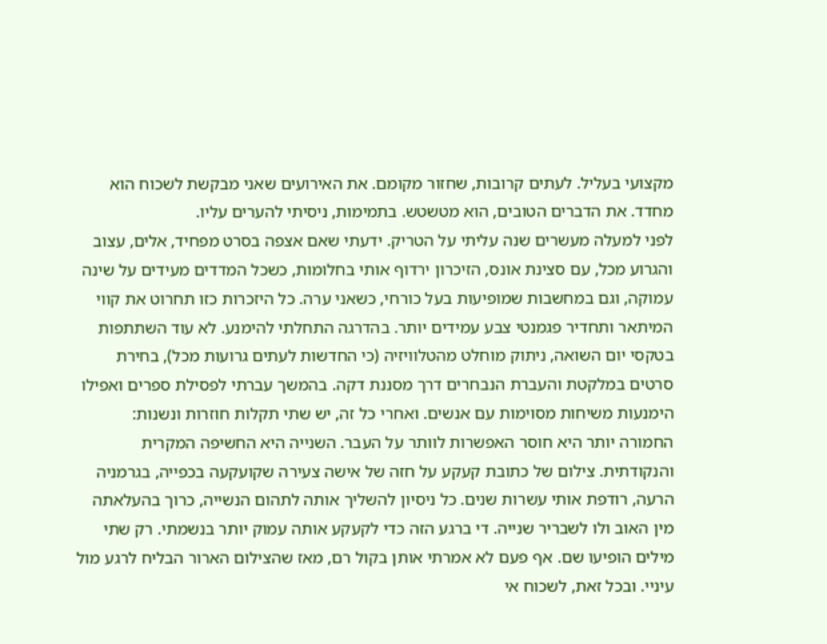מקצועי בעליל. לעתים קרובות, שחזור מקומם. את האירועים שאני מבקשת לשכוח הוא מחדד. את הדברים הטובים, הוא מטשטש. בתמימות, ניסיתי להערים עליו.
לפני למעלה מעשרים שנה עליתי על הטריק. ידעתי שאם אצפה בסרט מפחיד, אלים, עצוב והגרוע מכל, עם סצינת אונס, הזיכרון ירדוף אותי בחלומות, כשכל המדדים מעידים על שינה עמוקה, וגם במחשבות שמופיעות בעל כורחי, כשאני ערה. כל היזכרות כזו תחרוט את קווי המיתאר ותחדיר פגמנטי צבע עמידים יותר. בהדרגה התחלתי להימנע. לא עוד השתתפות בטקסי יום השואה, ניתוק מוחלט מהטלוויזיה (כי החדשות לעתים גרועות מכל), בחירת סרטים במלקטת והעברת הנבחרים דרך מסננת דקה. בהמשך עברתי לפסילת ספרים ואפילו הימנעות משיחות מסוימות עם אנשים. ואחרי כל זה, יש שתי תקלות חוזרות ונשנות: החמורה יותר היא חוסר האפשרות לוותר על העבר. השנייה היא החשיפה המקרית והנקודתית. צילום של כתובת קעקע על חזה של אישה צעירה שקועקעה בכפייה, בגרמניה הרעה, רודפת אותי עשרות שנים. כל ניסיון להשליך אותה לתהום הנשייה, כרוך בהעלאתה מין האוב ולו לשבריר שנייה. די ברגע הזה כדי לקעקע אותה עמוק יותר בנשמתי. רק שתי מילים הופיעו שם. אף פעם לא אמרתי אותן בקול רם, מאז שהצילום הארור הבליח לרגע מול עיניי. ובכל זאת, לשכוח אי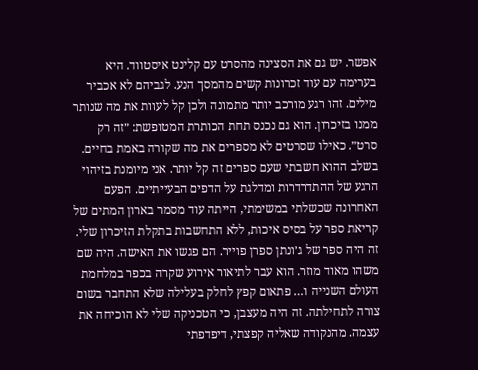אפשר. יש גם את הסצינה מהסרט עם קלינט איסטווד. היא בערימה עם עוד זכרונות קשים מהמסך הנע. לגביהם לא אכביר מילים. זהו רגע מורכב יותר מתמונה ולכן קל לעוות את מה שנותר ממנו בזיכרון. הוא גם נכנס תחת הכותרת המטופשת: ״זה רק סרט״. כאילו שסרטים לא מספרים את מה שקורה באמת בחיים.
בשלב ההוא חשבתי שעם ספרים זה קל יותר. אני מיומנת בזיהוי הרגע של ההתדרדרות ומדלגת על הדפים הבעייתיים. הפעם האחרונה שכשלתי במשימתי, הייתה עוד מסמר בארון המתים של קריאת ספר על בסיס איכות, ללא התחשבות בתקלת הזיכרון שלי. זה היה ספר של ג׳ונתן ספרן פוייר. הם פגשו את האישה. היה שם משהו מאוד מוזר. הוא עבר לתיאור אירוע שקרה בכפר במלחמת העולם השנייה ו… פתאום קפץ לחלק בעלילה שלא התחבר בשום צורה לתחילתה. זה היה מעצבן, כי הטכניקה שלי לא הוכיחה את עצמה. מהנקודה שאליה קפצתי, דיפדפתי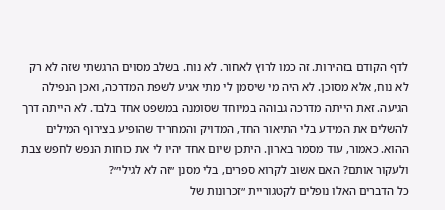לדף הקודם בזהירות. זה כמו לרוץ לאחור. לא נוח. בשלב מסוים הרגשתי שזה לא רק לא נוח, אלא מסוכן. לא היה מי שיסמן לי מתי אגיע לשפת המדרכה, ואכן הנפילה הגיעה. זאת הייתה מדרכה גבוהה במיוחד שסומנה במשפט אחד בלבד. לא הייתה דרך להשלים את המידע בלי התיאור החד, המדויק והמחריד שהופיע בצירוף המילים ההוא. כאמור, עוד מסמר בארון. היתכן שיום אחד יהיו לי את כוחות הנפש לחפש צבת ולעקור אותם? האם אשוב לקרוא ספרים, בלי מסנן ״זה לא לגילי״?
כל הדברים האלו נופלים לקטגוריית ״זכרונות של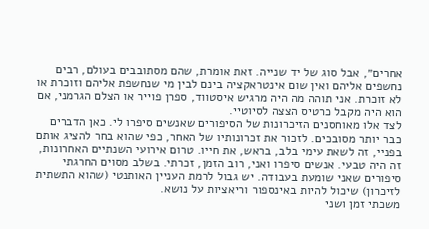אחרים״, אבל סוג של יד שנייה. זאת אומרת, שהם מסתובבים בעולם, רבים נחשפים אליהם ואין שום אינטראקציה בינם לבין מי שנחשפת אליהם וזוכרת או לא זוכרת. אני תוהה מה היה מרגיש איסטווד, ספרן פוייר או הצלם הגרמני, אם הוא היה מקבל כרטיס הצצה לסיוטיי.
לצד אלו מאוחסנים הזיכרונות של הסיפורים שאנשים סיפרו לי. כאן הדברים כבר יותר מסובכים. לזכור את זכרונותיו של האחר, כפי שהוא בחר להציג אותם בפניי, זה לשאת עימי בלב, בראש, את חייו. טרום אירועי השנתיים האחרונות, זה היה טבעי. אנשים סיפרו ואני, רוב הזמן, זכרתי. בשלב מסוים החרגתי סיפורים שאני שומעת בעבודה. יש גבול לרמת העניין האותנטי (שהוא התשתית לזיכרון) שיכול להיות באינספור וריאציות על נושא.
משכתי זמן ושני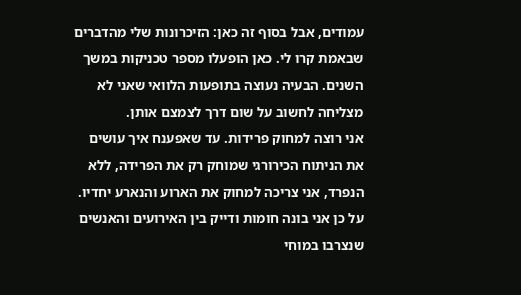עמודים, אבל בסוף זה כאן: הזיכרונות שלי מהדברים שבאמת קרו לי. כאן הופעלו מספר טכניקות במשך השנים. הבעיה נעוצה בתופעות הלוואי שאני לא מצליחה לחשוב על שום דרך לצמצם אותן.
אני רוצה למחוק פרידות. עד שאפענח איך עושים את הניתוח הכירורגי שמוחק רק את הפרידה, ללא הנפרד, אני צריכה למחוק את הארוע והנארע יחדיו. על כן אני בונה חומות ודייק בין האירועים והאנשים שנצרבו במוחי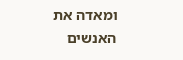ומאדה את האנשים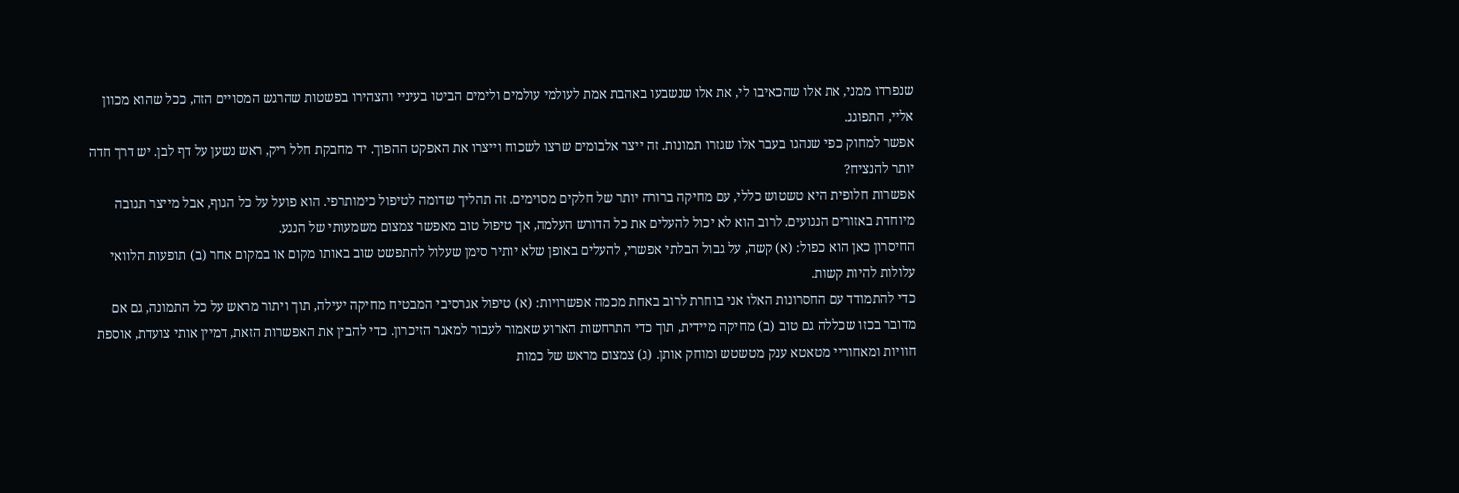שנפרדו ממני, את אלו שהכאיבו לי, את אלו שנשבעו באהבת אמת לעולמי עולמים ולימים הביטו בעיניי והצהירו בפשטות שהרגש המסויים הזה, ככל שהוא מכוון אליי, התפוגג.
אפשר למחוק כפי שנהגו בעבר אלו שגזרו תמונות. זה ייצר אלבומים שרצו לשכוח וייצרו את האפקט ההפוך. יד מחבקת חלל ריק, ראש נשען על דף לבן. יש דרך חדה יותר להנציח?
אפשרות חלופית היא טשטוש כללי, עם מחיקה ברורה יותר של חלקים מסוימים. זה תהליך שדומה לטיפול כימותרפי. הוא פועל על כל הגוף, אבל מייצר תגובה מיוחדת באזורים הנגועים. לרוב הוא לא יכול להעלים את כל הדורש העלמה, אך טיפול טוב מאפשר צמצום משמעותי של הנגע.
החיסרון כאן הוא כפול: (א) קשה, על גבול הבלתי אפשרי, להעלים באופן שלא יותיר סימן שעלול להתפשט שוב באותו מקום או במקום אחר (ב) תופעות הלוואי עלולות להיות קשות.
כדי להתמודד עם החסרונות האלו אני בוחרת לרוב באחת מכמה אפשרויות: (א) טיפול אגרסיבי המבטיח מחיקה יעילה, תוך ויתור מראש על כל התמונה, גם אם מדובר בכזו שכללה גם טוב (ב) מחיקה מיידית, תוך כדי התרחשות הארוע שאמור לעבור למאגר הזיכרון. כדי להבין את האפשרות הזאת, דמיין אותי צועדת, אוספת חוויות ומאחוריי מטאטא ענק מטשטש ומוחק אותן. (ג) צמצום מראש של כמות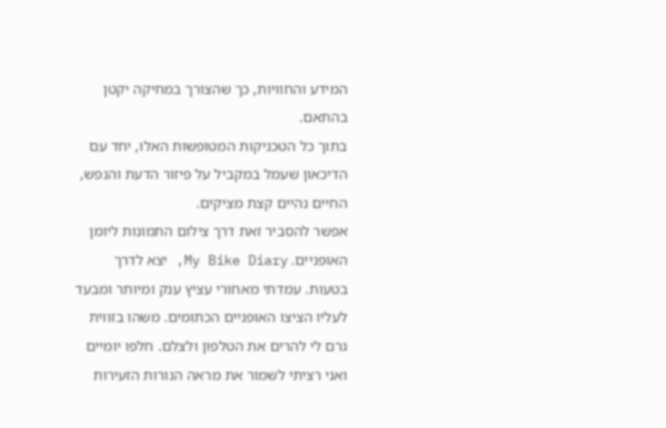המידע והחוויות, כך שהצורך במחיקה יקטן בהתאם.
בתוך כל הטכניקות המטופשות האלו, יחד עם הדיכאון שעמל במקביל על פיזור הדעת והנפש, החיים נהיים קצת מציקים.
אפשר להסביר זאת דרך צילום התמונות ליומן האופניים. My Bike Diary, יצא לדרך בטעות. עמדתי מאחורי עציץ ענק ומיותר ומבעד לעליו הציצו האופניים הכתומים. משהו בזווית גרם לי להרים את הטלפון ולצלם. חלפו יומיים ואני רציתי לשמור את מראה הנורות הזעירות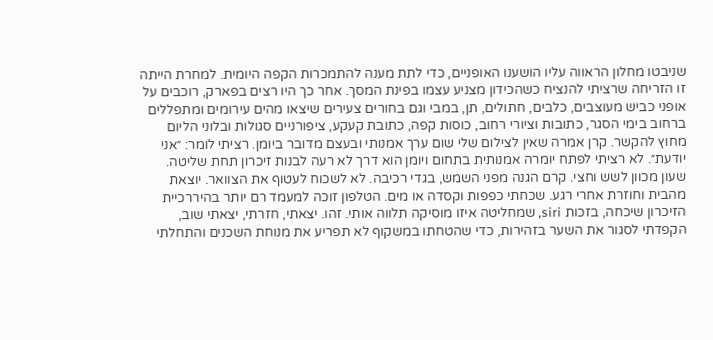שניבטו מחלון הראווה עליו הושענו האופניים, כדי לתת מענה להתמכרות הקפה היומית. למחרת הייתה זו הזריחה שרציתי להנציח כשהכידון מצניע עצמו בפינת המסך. אחר כך היו רצים בפארק, רוכבים על אופני כביש מעוצבים, כלבים, חתולים, תן, במבי וגם בחורים צעירים שיצאו מהים עירומים ומתפללים ברחוב בימי הסגר, כתובות וציורי רחוב, כוסות קפה, כתובת קעקע, ציפורניים סגולות ובלוני הליום מחוץ להקשר. קרן אמרה שאין לצילום שלי שום ערך אמנותי ובעצם מדובר ביומן. רציתי לומר: ״אני יודעת״. לא רציתי לפתח יומרה אמנותית בתחום ויומן הוא דרך לא רעה לבנות זיכרון תחת שליטה.
שעון מכוון לשש וחצי. קרם הגנה מפני השמש, בגדי רכיבה. לא לשכוח לעטוף את הצוואר. יוצאת מהבית וחוזרת אחרי רגע. שכחתי כפפות וקסדה או מים. הטלפון זוכה למעמד רם יותר בהיררכיית הזיכרון שיכחה, בזכות siri, שמחליטה איזו מוסיקה תלווה אותי. זהו. יצאתי, חזרתי, יצאתי שוב, הקפדתי לסגור את השער בזהירות, כדי שהטחתו במשקוף לא תפריע את מנוחת השכנים והתחלתי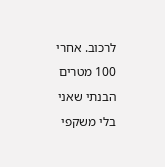לרכוב. אחרי 100 מטרים הבנתי שאני בלי משקפי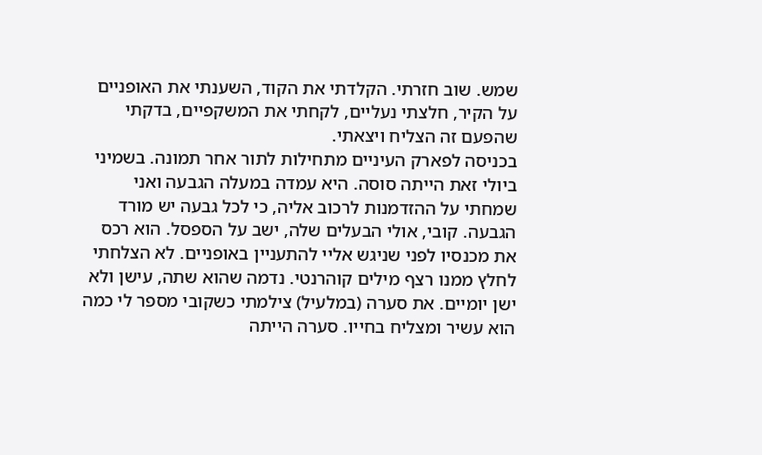שמש. שוב חזרתי. הקלדתי את הקוד, השענתי את האופניים על הקיר, חלצתי נעליים, לקחתי את המשקפיים, בדקתי שהפעם זה הצליח ויצאתי.
בכניסה לפארק העיניים מתחילות לתור אחר תמונה. בשמיני ביולי זאת הייתה סוסה. היא עמדה במעלה הגבעה ואני שמחתי על ההזדמנות לרכוב אליה, כי לכל גבעה יש מורד הגבעה. קובי, אולי הבעלים שלה, ישב על הספסל. הוא רכס את מכנסיו לפני שניגש אליי להתעניין באופניים. לא הצלחתי לחלץ ממנו רצף מילים קוהרנטי. נדמה שהוא שתה, עישן ולא ישן יומיים. את סערה (במלעיל) צילמתי כשקובי מספר לי כמה הוא עשיר ומצליח בחייו. סערה הייתה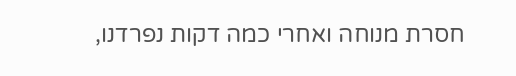חסרת מנוחה ואחרי כמה דקות נפרדנו,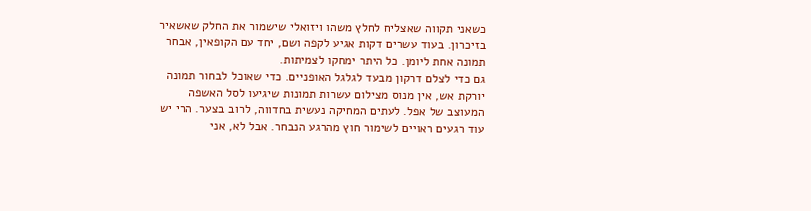כשאני תקווה שאצליח לחלץ משהו ויזואלי שישמור את החלק שאשאיר בזיכרון. בעוד עשרים דקות אגיע לקפה ושם, יחד עם הקופאין, אבחר תמונה אחת ליומן. כל היתר ימחקו לצמיתות.
גם כדי לצלם דרקון מבעד לגלגל האופניים. כדי שאוכל לבחור תמונה יורקת אש, אין מנוס מצילום עשרות תמונות שיגיעו לסל האשפה המעוצב של אפל. לעתים המחיקה נעשית בחדווה, לרוב בצער. הרי יש עוד רגעים ראויים לשימור חוץ מהרגע הנבחר. אבל לא, אני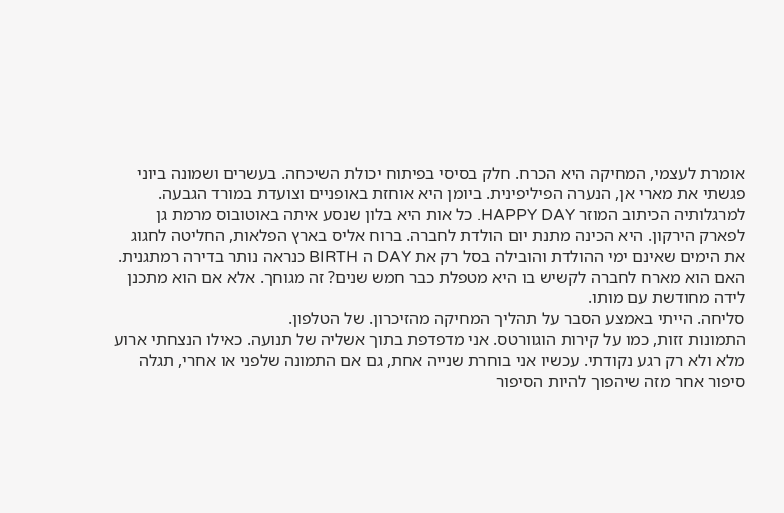אומרת לעצמי, המחיקה היא הכרח. חלק בסיסי בפיתוח יכולת השיכחה. בעשרים ושמונה ביוני פגשתי את מארי אן, הנערה הפיליפינית. ביומן היא אוחזת באופניים וצועדת במורד הגבעה. למרגלותיה הכיתוב המוזר HAPPY DAY. כל אות היא בלון שנסע איתה באוטובוס מרמת גן לפארק הירקון. היא הכינה מתנת יום הולדת לחברה. ברוח אליס בארץ הפלאות, החליטה לחגוג את הימים שאינם ימי ההולדת והובילה בסל רק את DAY ה BIRTH כנראה נותר בדירה רמתגנית. האם הוא מארח לחברה לקשיש בו היא מטפלת כבר חמש שנים? זה מגוחך. אלא אם הוא מתכנן לידה מחודשת עם מותו.
סליחה. הייתי באמצע הסבר על תהליך המחיקה מהזיכרון. של הטלפון.
התמונות זזות, כמו על קירות הוגוורטס. אני מדפדפת בתוך אשליה של תנועה. כאילו הנצחתי ארוע מלא ולא רק רגע נקודתי. עכשיו אני בוחרת שנייה אחת, גם אם התמונה שלפני או אחרי, תגלה סיפור אחר מזה שיהפוך להיות הסיפור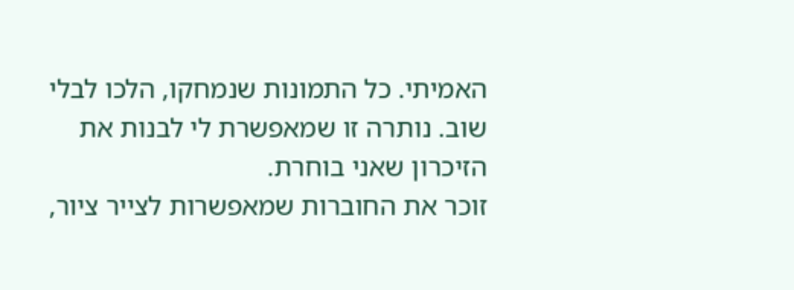האמיתי. כל התמונות שנמחקו, הלכו לבלי שוב. נותרה זו שמאפשרת לי לבנות את הזיכרון שאני בוחרת.
זוכר את החוברות שמאפשרות לצייר ציור,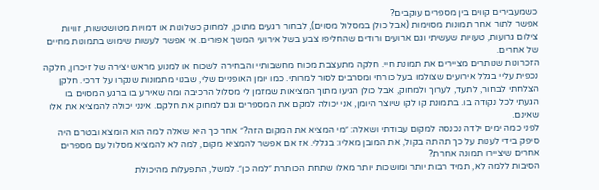כשמעבירים קווים בין מספרים עוקבים?
אפשר לתור אחר תמונות מסוימות (אבל כולן במסלול מסוים), לבחור רגעים מתוכן, למחוק כשלונות או דמויות מטושטשות, זוויות צילום גרועות, טעויות שעשיתי וגם ארועים ורודים שהחליפו צבע בשל אירועי המשך אפורים. אי אפשר לעשות שימוש בתמונות מחיים של אחרים.
הזכרונות שנותרים מציירים את תמונת חיי. חלקה מתעצבת מכוח מחשבותיי והבחירה לשכוח או למנוע מראש יצירה של זיכרון, חלקה נכפית עליי בגלל אירועים שצולמו בעל כורחי ומסרבים לסור למרותי. כמו יומן האופניים שלי, שבנוי מתמונות שנקרו על דרכי. חלקן הצלחתי לבחור, לתעד, לערוך ולמחוק, אבל כולן הגיעו מתוך המציאות שמזמן לי מסלול הרכיבה ומה שאירע בו ברגע המסוים בו הגעתי לכל נקודה בו. בתמונת קו לקו שיוצר היומן, אני יכולה למקם את המספרים וגם למחוק את חלקם. אינני יכולה להמציא את אלו שאינם.
לפני כמה ימים ילדה נכנסה למקום עבודתי ושאלה: ״מי המציא את המקום הזה?״ אחר כך היא שאלה למה הוא הומצא ובטרם היה סיפק בידי לענות על כך תהתה בקול, את המובן מאליו: בגללי. אז אם אפשר להמציא מקום, למה לא להמציא מסלול עם מספרים אחרים שיציירו תמונה אחרת?
הסיבות ללמה לא, תמיד רבות יותר ומושכות יותר מאלו שתחת הכותרת ״למה כן״. למשל, התפעלות מהיכולת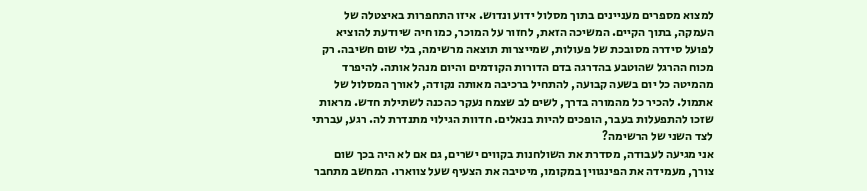למצוא מספרים מעניינים בתוך מסלול ידוע ונדוש. איזו התחפרות באיצטלה של העמקה, בתוך הקיים. המשיכה הזאת, לחזור על המוכר, כמו חיה שיודעת להוציא לפועל סידרה מסובכת של פעולות, שמייצרות תוצאה מרשימה, בלי שום חשיבה. רק מכוח ההרגל שהוטבע בהדרגה בדם הדורות הקודמים והיום מנהל אותה. להיפרד מהמיטה כל יום בשעה קבועה, להתחיל ברכיבה מאותה נקודה, לאורך המסלול של אתמול. להכיר כל מהמורה בדרך, לשים לב שצמח נעקר כהכנה לשתילת חדש. מראות שזכו להתפעלות בעבר, הופכים להיות בנאלים. חדוות הגילוי מתנדרת לה. רגע, עברתי לצד השני של הרשימה?
אני מגיעה לעבודה, מסדרת את השולחנות בקווים ישרים, גם אם לא היה בכך שום צורך, מעמידה את הפינגווין במקומו, מיטיבה את הצעיף שעל צווארו. המחשב מתחבר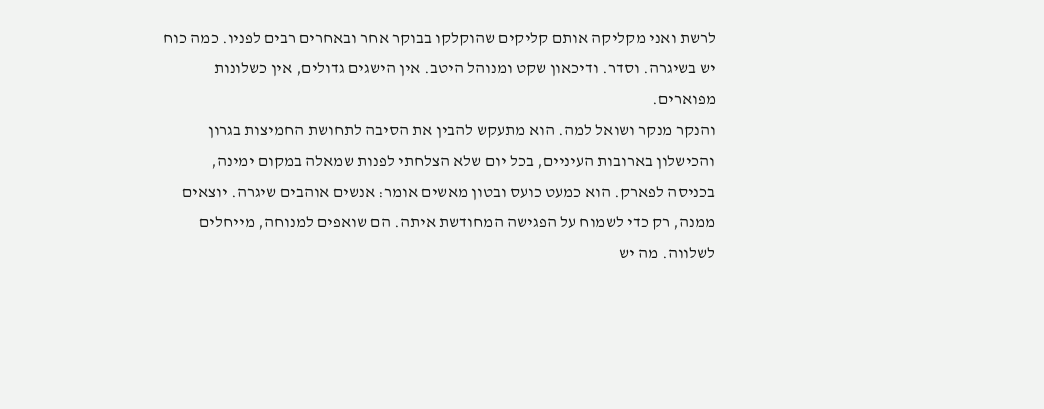לרשת ואני מקליקה אותם קליקים שהוקלקו בבוקר אחר ובאחרים רבים לפניו. כמה כוח יש בשיגרה. וסדר. ודיכאון שקט ומנוהל היטב. אין הישגים גדולים, אין כשלונות מפוארים.
והנקר מנקר ושואל למה. הוא מתעקש להבין את הסיבה לתחושת החמיצות בגרון והכישלון בארובות העיניים, בכל יום שלא הצלחתי לפנות שמאלה במקום ימינה, בכניסה לפארק. הוא כמעט כועס ובטון מאשים אומר: אנשים אוהבים שיגרה. יוצאים ממנה, רק כדי לשמוח על הפגישה המחודשת איתה. הם שואפים למנוחה, מייחלים לשלווה. מה יש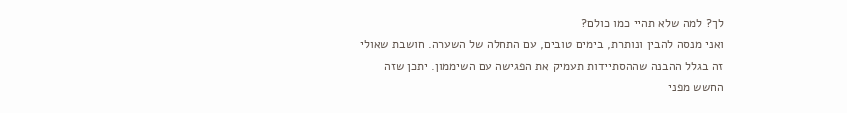לך? למה שלא תהיי כמו כולם?
ואני מנסה להבין ונותרת, בימים טובים, עם התחלה של השערה. חושבת שאולי זה בגלל ההבנה שההסתיידות תעמיק את הפגישה עם השיממון. יתכן שזה החשש מפני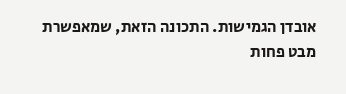אובדן הגמישות. התכונה הזאת, שמאפשרת מבט פחות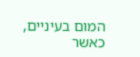המום בעיניים, כאשר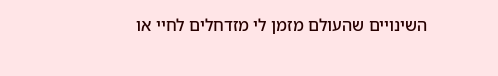השינויים שהעולם מזמן לי מזדחלים לחיי או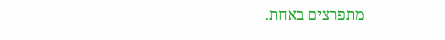מתפרצים באחת.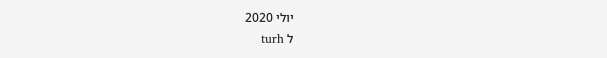יולי 2020
ל turh